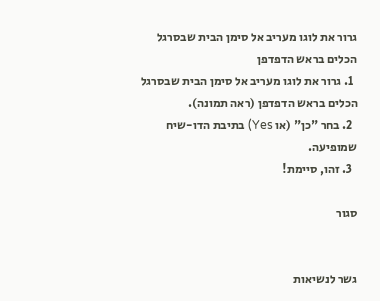גרור את לוגו מעריב אל סימן הבית שבסרגל הכלים בראש הדפדפן
  1. גרור את לוגו מעריב אל סימן הבית שבסרגל הכלים בראש הדפדפן (ראה תמונה).
  2. בחר "כן" (או Yes) בתיבת הדו-שיח שמופיעה.
  3. זהו, סיימת!

סגור


גשר לנשיאות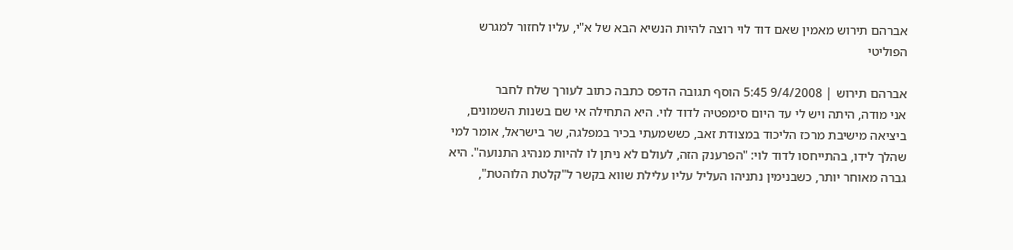אברהם תירוש מאמין שאם דוד לוי רוצה להיות הנשיא הבא של א"י, עליו לחזור למגרש הפוליטי

אברהם תירוש | 9/4/2008 5:45 הוסף תגובה הדפס כתבה כתוב לעורך שלח לחבר
אני מודה, היתה ויש לי עד היום סימפטיה לדוד לוי. היא התחילה אי שם בשנות השמונים, ביציאה מישיבת מרכז הליכוד במצודת זאב, כששמעתי בכיר במפלגה, שר בישראל, אומר למי שהלך לידו, בהתייחסו לדוד לוי: "הפרענק הזה, לעולם לא ניתן לו להיות מנהיג התנועה". היא גברה מאוחר יותר, כשבנימין נתניהו העליל עליו עלילת שווא בקשר ל"קלטת הלוהטת",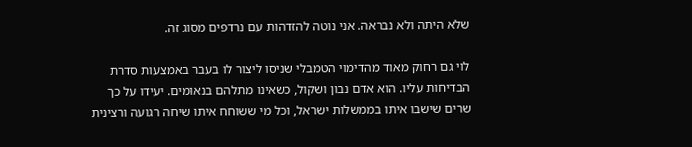שלא היתה ולא נבראה. אני נוטה להזדהות עם נרדפים מסוג זה.

לוי גם רחוק מאוד מהדימוי הטמבלי שניסו ליצור לו בעבר באמצעות סדרת הבדיחות עליו. הוא אדם נבון ושקול, כשאינו מתלהם בנאומים. יעידו על כך שרים שישבו איתו בממשלות ישראל, וכל מי ששוחח איתו שיחה רגועה ורצינית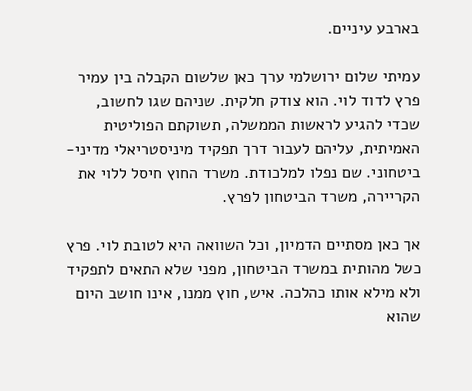בארבע עיניים.

עמיתי שלום ירושלמי ערך כאן שלשום הקבלה בין עמיר פרץ לדוד לוי. הוא צודק חלקית. שניהם שגו לחשוב, שכדי להגיע לראשות הממשלה, תשוקתם הפוליטית האמיתית, עליהם לעבור דרך תפקיד מיניסטריאלי מדיני-ביטחוני. שם נפלו למלכודת. משרד החוץ חיסל ללוי את הקריירה, משרד הביטחון לפרץ.

אך כאן מסתיים הדמיון, וכל השוואה היא לטובת לוי. פרץ כשל מהותית במשרד הביטחון, מפני שלא התאים לתפקיד ולא מילא אותו כהלכה. איש, חוץ ממנו, אינו חושב היום שהוא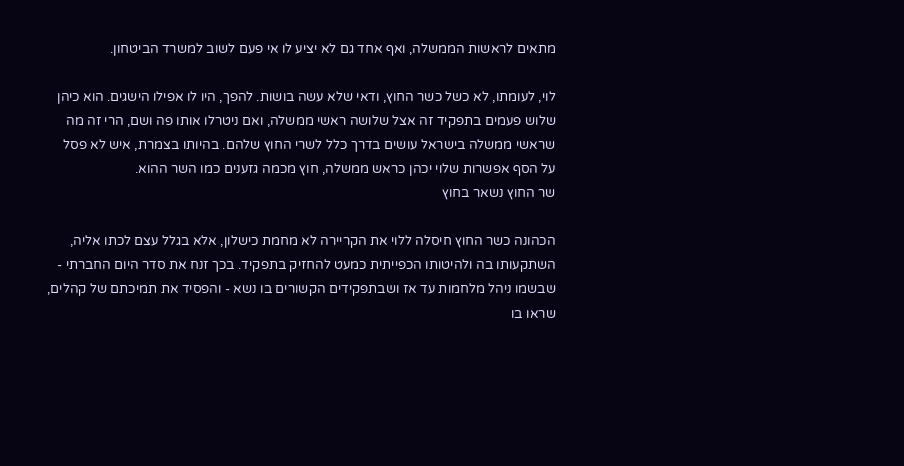מתאים לראשות הממשלה, ואף אחד גם לא יציע לו אי פעם לשוב למשרד הביטחון.

לוי, לעומתו, לא כשל כשר החוץ, ודאי שלא עשה בושות. להפך, היו לו אפילו הישגים. הוא כיהן שלוש פעמים בתפקיד זה אצל שלושה ראשי ממשלה, ואם ניטרלו אותו פה ושם, הרי זה מה שראשי ממשלה בישראל עושים בדרך כלל לשרי החוץ שלהם. בהיותו בצמרת, איש לא פסל על הסף אפשרות שלוי יכהן כראש ממשלה, חוץ מכמה גזענים כמו השר ההוא.
שר החוץ נשאר בחוץ

הכהונה כשר החוץ חיסלה ללוי את הקריירה לא מחמת כישלון, אלא בגלל עצם לכתו אליה, השתקעותו בה ולהיטותו הכפייתית כמעט להחזיק בתפקיד. בכך זנח את סדר היום החברתי - שבשמו ניהל מלחמות עד אז ושבתפקידים הקשורים בו נשא - והפסיד את תמיכתם של קהלים, שראו בו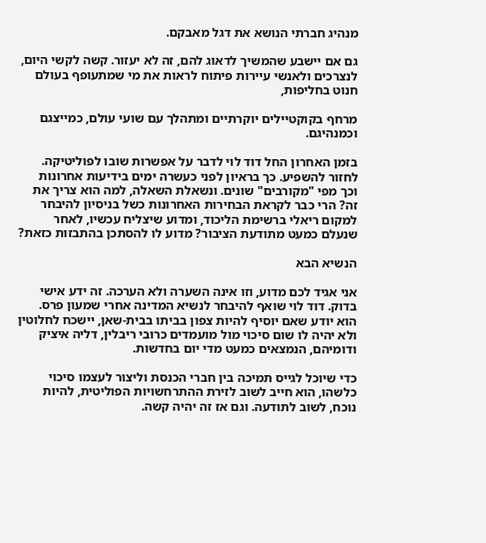מנהיג חברתי הנושא את דגל מאבקם.

גם אם יישבע שהמשיך לדאוג להם, זה לא יעזור. קשה לקשי היום, לנצרכים ולאנשי עיירות פיתוח לראות את מי שמתעופף בעולם חנוט בחליפות,

מרחף בקוקטיילים יוקרתיים ומתהלך עם שועי עולם, כמייצגם וכמנהיגם.

בזמן האחרון החל דוד לוי לדבר על אפשרות שובו לפוליטיקה. לחזור להשפיע. כך בראיון לפני כעשרה ימים בידיעות אחרונות וכך מפי "מקורבים" שונים. ונשאלת השאלה, למה הוא צריך את זה? הרי כבר לקראת הבחירות האחרונות כשל בניסיון להיבחר למקום ריאלי ברשימת הליכוד, ומדוע שיצליח עכשיו, לאחר שנעלם כמעט מתודעת הציבור? מדוע לו להסתכן בהתבזות כזאת?

הנשיא הבא

אני אגיד לכם מדוע, וזו אינה השערה ולא הערכה. זה ידע אישי בדוק. דוד לוי שואף להיבחר לנשיא המדינה אחרי שמעון פרס. הוא יודע שאם יוסיף להיות צפון בביתו בבית-שאן, יישכח לחלוטין ולא יהיה לו שום סיכוי מול מועמדים כרובי ריבלין, דליה איציק ודומיהם, הנמצאים כמעט מדי יום בחדשות.

כדי שיוכל לגייס תמיכה בין חברי הכנסת וליצור לעצמו סיכוי כלשהו, הוא חייב לשוב לזירת ההתרחשויות הפוליטית, להיות נוכח, לשוב לתודעה. וגם אז זה יהיה קשה.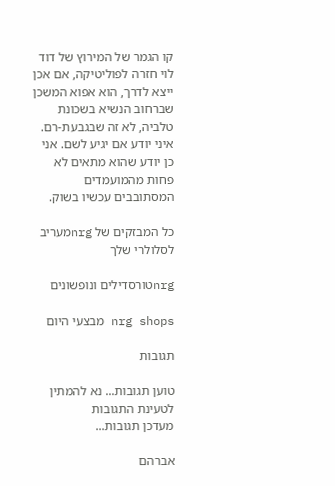קו הגמר של המירוץ של דוד לוי חזרה לפוליטיקה, אם אכן ייצא לדרך, הוא אפוא המשכן שברחוב הנשיא בשכונת טלביה, לא זה שבגבעת-רם. איני יודע אם יגיע לשם. אני כן יודע שהוא מתאים לא פחות מהמועמדים המסתובבים עכשיו בשוק.

כל המבזקים של nrgמעריב לסלולרי שלך

nrgטורסדילים ונופשונים

nrg shops מבצעי היום

תגובות

טוען תגובות... נא להמתין לטעינת התגובות
מעדכן תגובות...

אברהם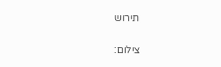תירוש

צילום: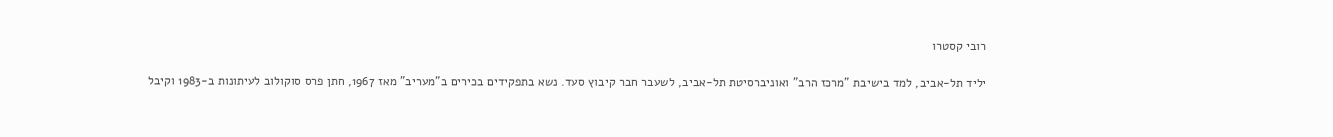רובי קסטרו

יליד תל-אביב, למד בישיבת "מרכז הרב" ואוניברסיטת תל-אביב, לשעבר חבר קיבוץ סעד. נשא בתפקידים בכירים ב"מעריב" מאז 1967, חתן פרס סוקולוב לעיתונות ב-1983 וקיבל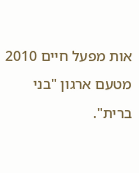אות מפעל חיים 2010 מטעם ארגון "בני ברית".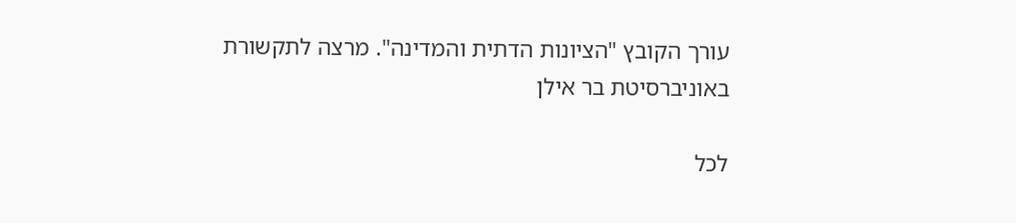עורך הקובץ "הציונות הדתית והמדינה". מרצה לתקשורת באוניברסיטת בר אילן

לכל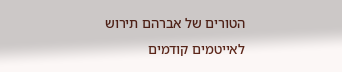הטורים של אברהם תירוש
לאייטמים קודמים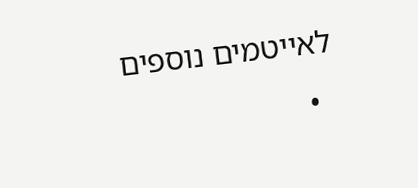לאייטמים נוספים
  •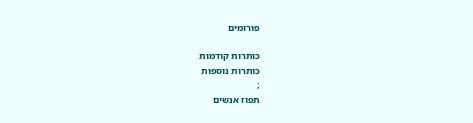פורומים

כותרות קודמות
כותרות נוספות
;
תפוז אנשים